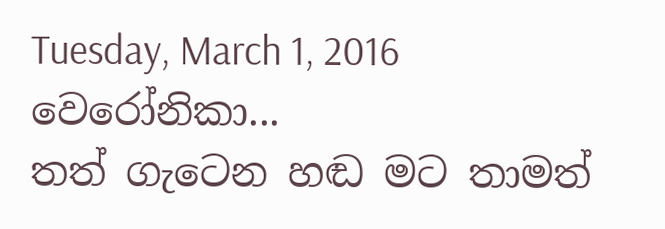Tuesday, March 1, 2016
වෙරෝනිකා...
තත් ගැටෙන හඬ මට තාමත්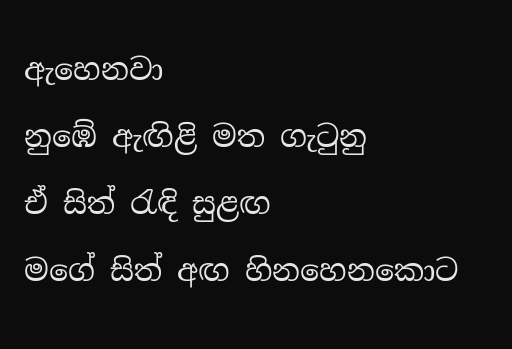ඇහෙනවා
නුඹේ ඇඟිළි මත ගැටුනු
ඒ සිත් රැඳි සුළඟ
මගේ සිත් අඟ හිනහෙනකොට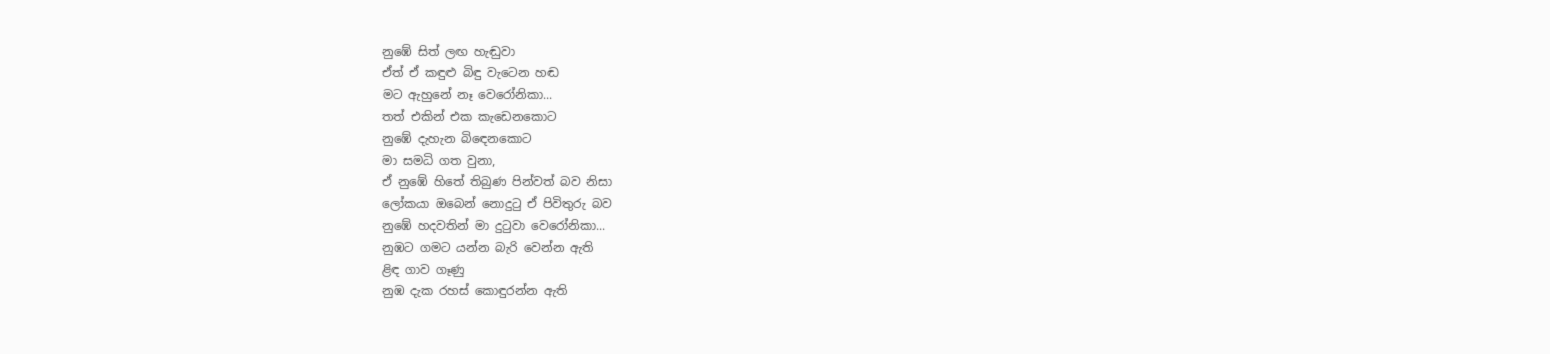නුඹේ සිත් ලඟ හැඬුවා
ඒත් ඒ කඳුළු බිඳු වැටෙන හඬ
මට ඇහුනේ නෑ වෙරෝනිකා...
තත් එකින් එක කැඩෙනකොට
නුඹේ දැහැන බිඳෙනකොට
මා සමධි ගත වුනා,
ඒ නුඹේ හිතේ තිබුණ පින්වත් බව නිසා
ලෝකයා ඔබෙන් නොදුටු ඒ පිවිතුරු බව
නුඹේ හදවතින් මා දුටුවා වෙරෝනිකා...
නුඹට ගමට යන්න බැරි වෙන්න ඇති
ළිඳ ගාව ගෑණු
නුඹ දැක රහස් කොඳුරන්න ඇති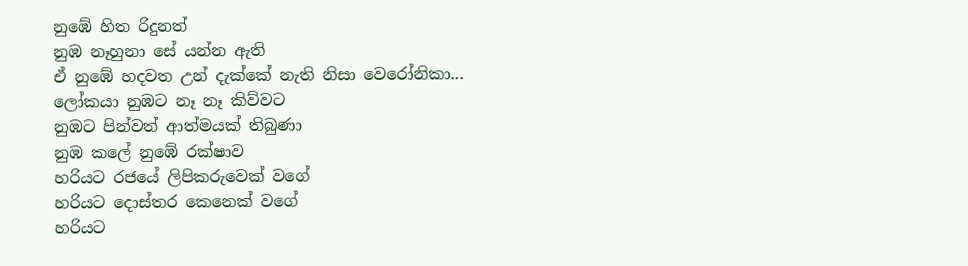නුඹේ හිත රිදුනත්
නුඹ නෑහුනා සේ යන්න ඇති
ඒ නුඹේ හදවත උන් දැක්කේ නැති නිසා වෙරෝනිකා...
ලෝකයා නුඹට නෑ නෑ කිව්වට
නුඹට පින්වත් ආත්මයක් තිබුණා
නුඹ කලේ නුඹේ රක්ෂාව
හරියට රජයේ ලිපිකරුවෙක් වගේ
හරියට දොස්තර කෙනෙක් වගේ
හරියට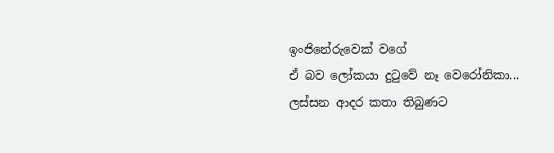ඉංජිනේරුවෙක් වගේ
ඒ බව ලෝකයා දුටුවේ නෑ වෙරෝනිකා...
ලස්සන ආදර කතා තිබුණට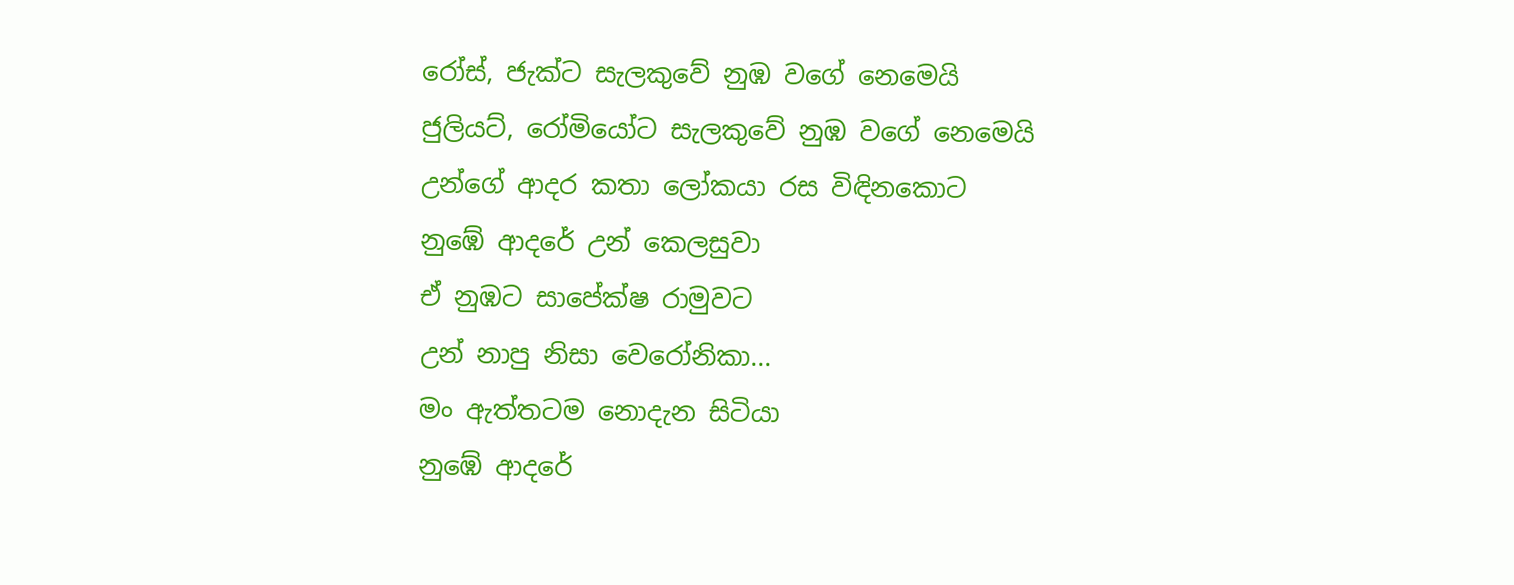රෝස්, ජැක්ට සැලකුවේ නුඹ වගේ නෙමෙයි
ජුලියට්, රෝමියෝට සැලකුවේ නුඹ වගේ නෙමෙයි
උන්ගේ ආදර කතා ලෝකයා රස විඳිනකොට
නුඹේ ආදරේ උන් කෙලසුවා
ඒ නුඹට සාපේක්ෂ රාමුවට
උන් නාපු නිසා වෙරෝනිකා...
මං ඇත්තටම නොදැන සිටියා
නුඹේ ආදරේ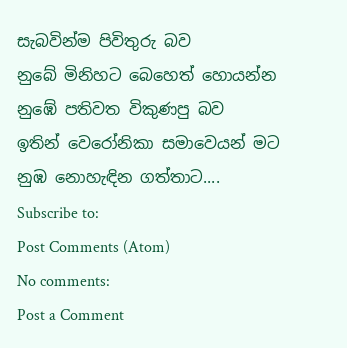සැබවින්ම පිවිතුරු බව
නුබේ මිනිහට බෙහෙත් හොයන්න
නුඹේ පතිවත විකුණපු බව
ඉතින් වෙරෝනිකා සමාවෙයන් මට
නුඹ නොහැඳින ගත්තාට....
Subscribe to:
Post Comments (Atom)
No comments:
Post a Comment